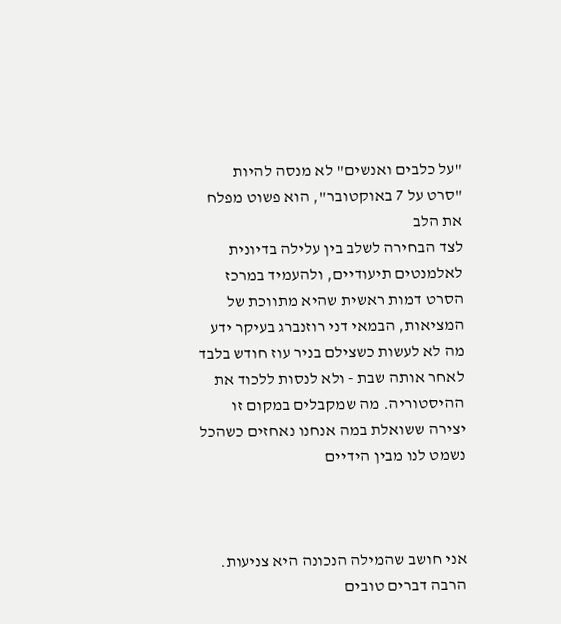"על כלבים ואנשים" לא מנסה להיות "סרט על 7 באוקטובר", הוא פשוט מפלח את הלב
לצד הבחירה לשלב בין עלילה בדיונית לאלמנטים תיעודיים, ולהעמיד במרכז הסרט דמות ראשית שהיא מתווכת של המציאות, הבמאי דני רוזנברג בעיקר ידע מה לא לעשות כשצילם בניר עוז חודש בלבד לאחר אותה שבת - ולא לנסות ללכוד את ההיסטוריה. מה שמקבלים במקום זו יצירה ששואלת במה אנחנו נאחזים כשהכל נשמט לנו מבין הידיים



אני חושב שהמילה הנכונה היא צניעות. הרבה דברים טובים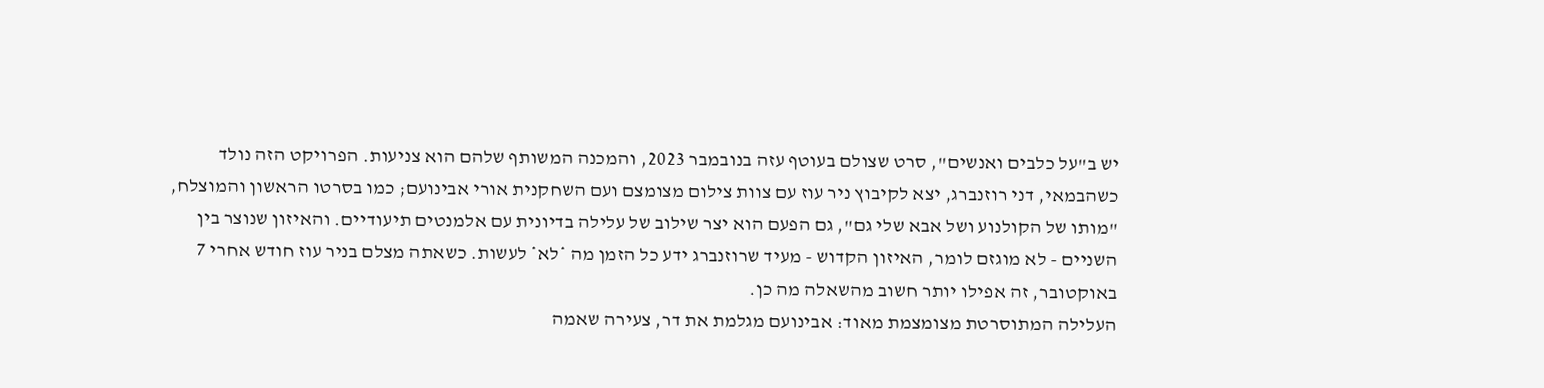יש ב"על כלבים ואנשים", סרט שצולם בעוטף עזה בנובמבר 2023, והמכנה המשותף שלהם הוא צניעות. הפרויקט הזה נולד כשהבמאי, דני רוזנברג, יצא לקיבוץ ניר עוז עם צוות צילום מצומצם ועם השחקנית אורי אבינועם; כמו בסרטו הראשון והמוצלח, "מותו של הקולנוע ושל אבא שלי גם", גם הפעם הוא יצר שילוב של עלילה בדיונית עם אלמנטים תיעודיים. והאיזון שנוצר בין השניים - לא מוגזם לומר, האיזון הקדוש - מעיד שרוזנברג ידע כל הזמן מה *לא* לעשות. כשאתה מצלם בניר עוז חודש אחרי 7 באוקטובר, זה אפילו יותר חשוב מהשאלה מה כן.
העלילה המתוסרטת מצומצמת מאוד: אבינועם מגלמת את דר, צעירה שאמה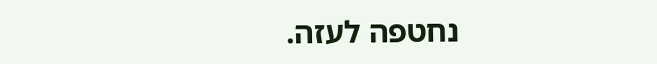נחטפה לעזה.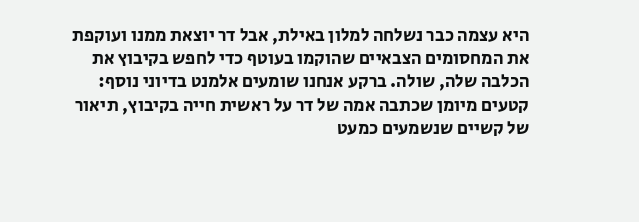היא עצמה כבר נשלחה למלון באילת, אבל דר יוצאת ממנו ועוקפת את המחסומים הצבאיים שהוקמו בעוטף כדי לחפש בקיבוץ את הכלבה שלה, שולה. ברקע אנחנו שומעים אלמנט בדיוני נוסף: קטעים מיומן שכתבה אמה של דר על ראשית חייה בקיבוץ, תיאור של קשיים שנשמעים כמעט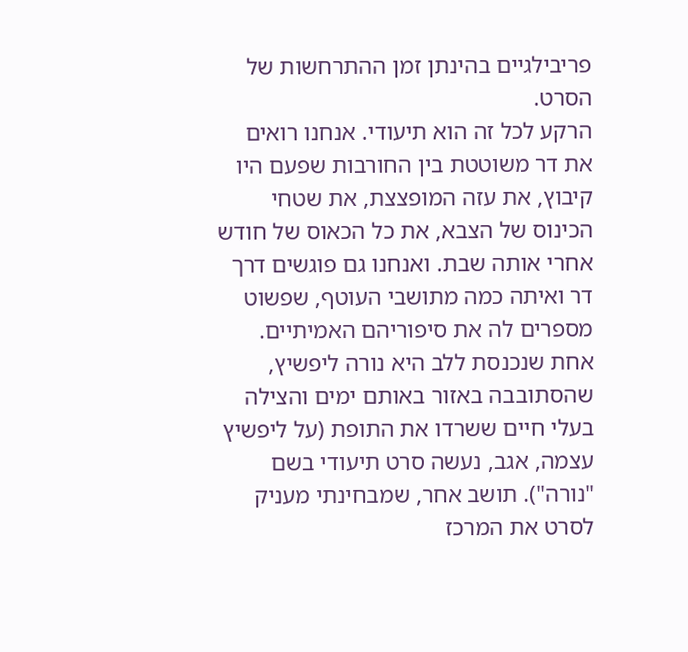פריבילגיים בהינתן זמן ההתרחשות של הסרט.
הרקע לכל זה הוא תיעודי. אנחנו רואים את דר משוטטת בין החורבות שפעם היו קיבוץ, את עזה המופצצת, את שטחי הכינוס של הצבא, את כל הכאוס של חודש אחרי אותה שבת. ואנחנו גם פוגשים דרך דר ואיתה כמה מתושבי העוטף, שפשוט מספרים לה את סיפוריהם האמיתיים. אחת שנכנסת ללב היא נורה ליפשיץ, שהסתובבה באזור באותם ימים והצילה בעלי חיים ששרדו את התופת (על ליפשיץ עצמה, אגב, נעשה סרט תיעודי בשם "נורה"). תושב אחר, שמבחינתי מעניק לסרט את המרכז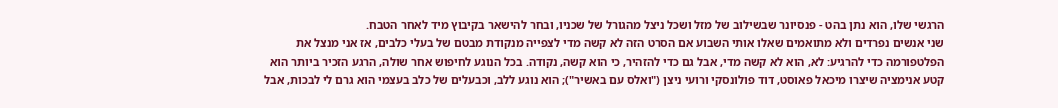הרגשי שלו, הוא נתן בהט - פנסיונר שבשילוב של מזל ושכל ניצל מהגורל של שכניו, ובחר להישאר בקיבוץ מיד לאחר הטבח.
שני אנשים נפרדים ולא מתואמים שאלו אותי השבוע אם הסרט הזה לא קשה מדי לצפייה מנקודת מבטם של בעלי כלבים, אז אני מנצל את הפלטפורמה כדי להרגיע: לא, הוא לא קשה מדי, אבל גם כדי להזהיר, כי הוא קשה, נקודה. בכל הנוגע לחיפוש אחר שולה, הרגע הזכיר ביותר הוא קטע אנימציה שיצרו מיכאל פאוסט, דוד פולונסקי ורועי ניצן ("ואלס עם באשיר"); הוא נוגע ללב, וכבעלים של כלב בעצמי הוא גרם לי לבכות, אבל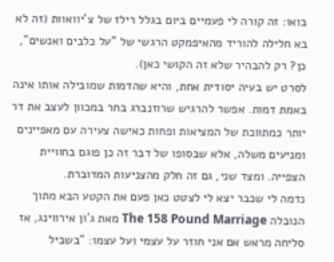בואו: זה קורה לי פעמיים ביום בגלל רילז של צ'יוואוות (זה לא בא חלילה להוריד מהאיפמקט הרגשי של "על כלבים ואנשים", כן? רק להבהיר שלא זה הקושי כאן).
לסרט יש בעיה יסודית אחת, והיא שהדמות שמובילה אותו אינה באמת דמות. אפשר להרגיש שרוזנברג בחר במכוון לעצב את דר יותר כמתווכת של המציאות ופחות כאישה צעירה עם מאפיינים ומניעים משלה, אלא שבסופו של דבר זה כן פוגם בחוויית הצפייה. ומצד שני, גם זה חלק מהצניעות המדוברת.
נדמה לי שכבר יצא לי לצטט כאן פעם את הקטע הבא מתוך הנובלה The 158 Pound Marriage מאת ג'ון אירווינג, אז סליחה מראש אם אני חוזר על עצמי ועל עצמו: "בשביל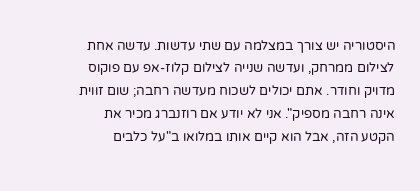היסטוריה יש צורך במצלמה עם שתי עדשות. עדשה אחת לצילום ממרחק, ועדשה שנייה לצילום קלוז-אפ עם פוקוס מדויק וחודר. אתם יכולים לשכוח מעדשה רחבה; שום זווית אינה רחבה מספיק". אני לא יודע אם רוזנברג מכיר את הקטע הזה, אבל הוא קיים אותו במלואו ב"על כלבים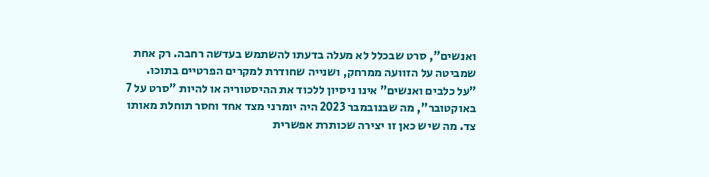ואנשים", סרט שבכלל לא מעלה בדעתו להשתמש בעדשה רחבה. רק אחת שמביטה על הזוועה ממרחק, ושנייה שחודרת למקרים הפרטיים בתוכו.
"על כלבים ואנשים" אינו ניסיון ללכוד את ההיסטוריה או להיות "סרט על 7 באוקטובר", מה שבנובמבר 2023 היה יומרני מצד אחד וחסר תוחלת מאותו צד. מה שיש כאן זו יצירה שכותרת אפשרית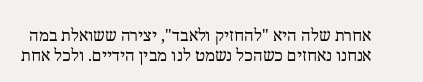אחרת שלה היא "להחזיק ולאבד", יצירה ששואלת במה אנחנו נאחזים כשהכל נשמט לנו מבין הידיים. ולכל אחת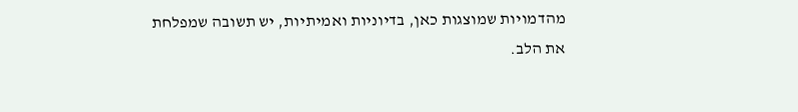מהדמויות שמוצגות כאן, בדיוניות ואמיתיות, יש תשובה שמפלחת את הלב.